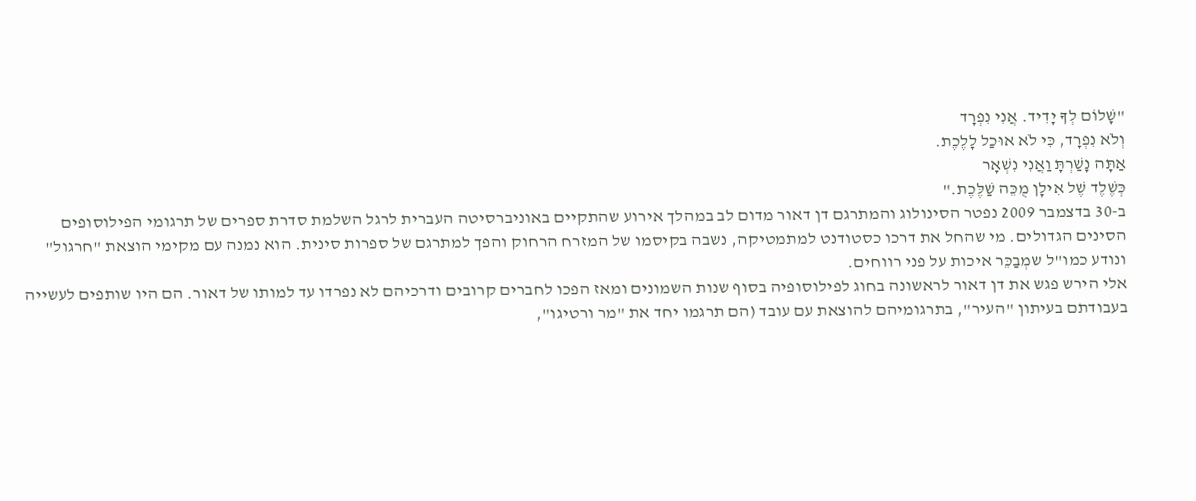"שָׁלוֹם לְךָ יָדִיד. אֲנִי נִפְרָד
וְלֹא נִפְרָד, כִּי לֹא אוּכַל לָלֶכֶת.
אַתָּה נָשַׁרְתָּ וַאֲנִי נִשְׁאָר
כְּשֶׁלֶד שֶׁל אִילָן מֻכֵּה שַׁלֶּכֶת."
ב-30 בדצמבר 2009 נפטר הסינולוג והמתרגם דן דאור מדום לב במהלך אירוע שהתקיים באוניברסיטה העברית לרגל השלמת סדרת ספרים של תרגומי הפילוסופים הסינים הגדולים. מי שהחל את דרכו כסטודנט למתמטיקה, נשבה בקיסמו של המזרח הרחוק והפך למתרגם של ספרות סינית. הוא נמנה עם מקימי הוצאת "חרגול" ונודע כמו"ל שמְבַכֵּר איכות על פני רווחים.
אלי הירש פגש את דן דאור לראשונה בחוג לפילוסופיה בסוף שנות השמונים ומאז הפכו לחברים קרובים ודרכיהם לא נפרדו עד למותו של דאור. הם היו שותפים לעשייה בעבודתם בעיתון "העיר", בתרגומיהם להוצאת עם עובד (הם תרגמו יחד את "מר ורטיגו",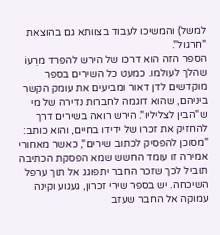למשל) והמשיכו לעבוד בצוותא גם בהוצאת "חרגול".
הספר הזה הוא דרכו של הירש להפרד מרֵעוֹ שהלך לעולמו. כמעט כל השירים בספר מוקדשים לדן דאור ומביעים את עומק הקשר ביניהם, שהוא דוגמה לחברות נדירה של מי ש"הבין לצליליו". הירש רואה בשירים דרך להחזיק את זכרו של ידידו בחיים, והוא כותב: "מסוכן להפסיק לכתוב שירים", כאשר מאחורי אמירה זו עומד החשש שמא הפסקת הכתיבה תוביל לכך שזכר החבר יתפוגג אל תוך ערפל השיכחה. יש בספר שירי זכרון, געגוע וקינה עמוקה אל החבר שעזב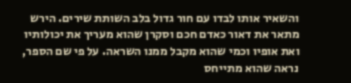והשאיר אותו לבדו עם חור גדול בלב השותת שירים. הירש מתאר את דאור כאדם חכם וסקרן שהוא מעריך את יכולותיו ואת אופיו וכמי שהוא מקבל ממנו השראה. על פי שם הספר, נראה שהוא מתייחס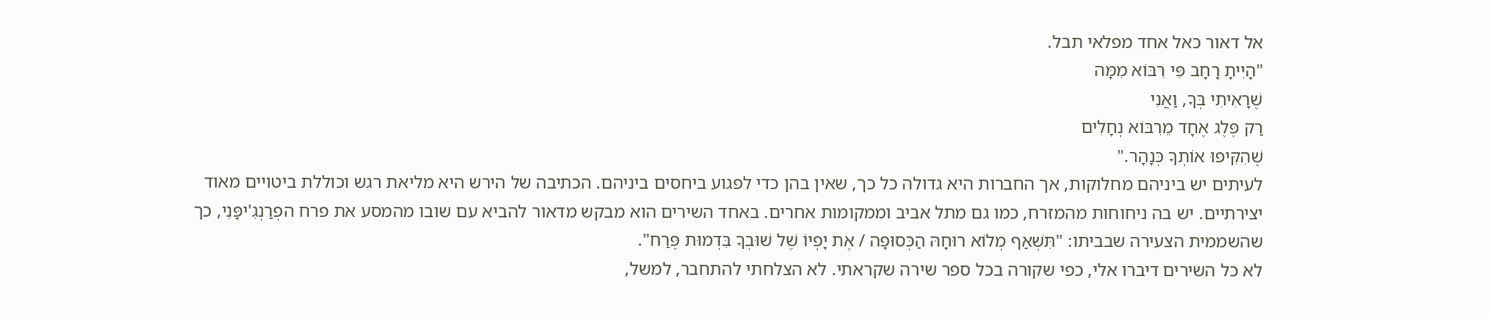אל דאור כאל אחד מפלאי תבל.
"הָיִיתָ רָחָב פִּי רִבּוֹא מִמָּה
שֶׁרָאִיתִי בְּךָ, וַאֲנִי
רַק פֶּלֶג אֶחָד מֵרִבּוֹא נְחָלִים
שֶׁהִקִּיפוּ אוֹתְךָ כְּנָהָר."
לעיתים יש ביניהם מחלוקות, אך החברות היא גדולה כל כך, שאין בהן כדי לפגוע ביחסים ביניהם. הכתיבה של הירש היא מליאת רגש וכוללת ביטויים מאוד יצירתיים. יש בה ניחוחות מהמזרח, כמו גם מתל אביב וממקומות אחרים. באחד השירים הוא מבקש מדאור להביא עם שובו מהמסע את פרח הפְרַנְגִ'יפָּנִי, כך שהשממית הצעירה שבביתו: "תִּשְׁאַף מְלוֹא רוּחָהּ הַכְּסוּפָה / אֶת יָפְיוֹ שֶׁל שׁוּבְךָ בִּדְמוּת פֶּרַח".
לא כל השירים דיברו אלי, כפי שקורה בכל ספר שירה שקראתי. לא הצלחתי להתחבר, למשל,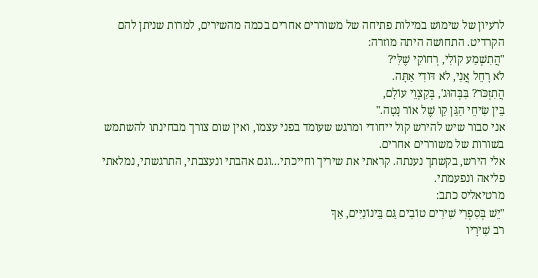לרעיון של שימוש במילות פתיחה של משוררים אחרים בכמה מהשירים, למרות שניתן להם הקרדיט. התחושה היתה מוזרה:
"הֲתִשְׁמַע קוֹלִי, רְחוֹקִי שֶׁלִּי?
לֹא רָחֵל אֲנִי, לֹא דּוֹדִי אַתָּה.
הֲתִזְכֹּר? בִּבְּהוּג', בְּקַצְוֵי עוֹלָם,
בֵּין שִׂיחֵי הַגַּן קַו שֶׁל אוֹר נָטָה."
אני סבור שיש להירש קול ייחודי ומרגש שעומד בפני עצמו, ואין שום צורך מבחינתו להשתמש בשורות של משוררים אחרים.
אלי הירש, בקשתך נענתה. קראתי את שיריך וחייכתי...וגם אהבתי ונעצבתי, התרגשתי, נמלאתי פליאה ונפעמתי.
מרטיאליס כתב:
"יֵשׁ בְּסִפְרִי שִׁירִים טוֹבִים גַּם בֵּינוֹנִיִּים, אַךְ
רֹב שִׁירָיו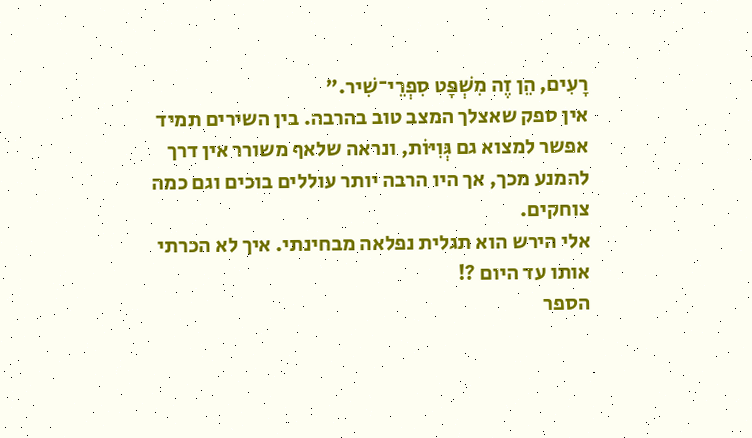רָעִים, הֵן זֶה מִשְׁפָּט סִפְרֵי־שִׁיר."
אין ספק שאצלך המצב טוב בהרבה. בין השירים תמיד אפשר למצוא גם גְּוִיּוֹת, ונראה שלאף משורר אין דרך להמנע מכך, אך היו הרבה יותר עוללים בוכים וגם כמה צוחקים.
אלי הירש הוא תגלית נפלאה מבחינתי. איך לא הכרתי אותו עד היום ?!
הספר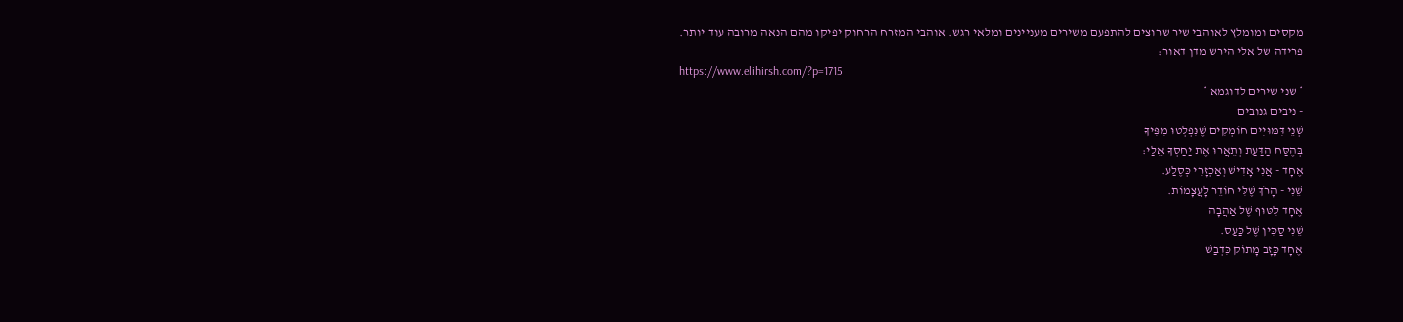מקסים ומומלץ לאוהבי שיר שרוצים להתפעם משירים מעניינים ומלאי רגש. אוהבי המזרח הרחוק יפיקו מהם הנאה מרובה עוד יותר.
פרידה של אלי הירש מדן דאור:
https://www.elihirsh.com/?p=1715
* שני שירים לדוגמא *
- ניבים גנובים
שְׁנֵי דִּמּוּיִים חוֹמְקִים שֶׁנִּפְלְטוּ מִפִּיךָ
בְּהֶסַּח הַדַּעַת וְתֵאֲרוּ אֶת יַחַסְךָ אֵלַי:
אֶחָד - אֲנִי אָדִישׁ וְאַכְזָרִי כְּסֶלַע.
שֵׁנִי - הָרֹךְ שֶׁלִּי חוֹדֵר לָעֲצָמוֹת.
אֶחָד לִטּוּף שֶׁל אַהֲבָה
שֵׁנִי סַכִּין שֶׁל כַּעַס.
אֶחָד כָּזָב מָתוֹק כִּדְבַשׁ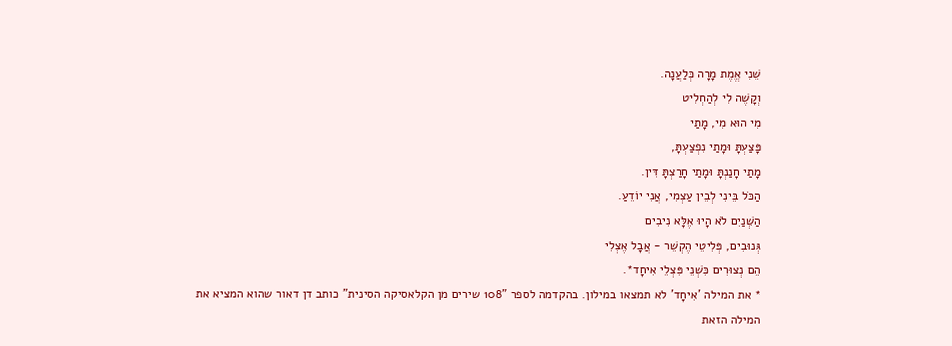שֵׁנִי אֱמֶת מָרָה כְּלַעֲנָה.
וְקָשֶׁה לִי לְהַחְלִיט
מִי הוּא מִי, מָתַי
פָּצַעְתָּ וּמָתַי נִפְצַעְתָּ,
מָתַי חָנַנְתָּ וּמָתַי חָרַצְתָּ דִּין.
הַכֹּל בֵּינִי לְבֵין עַצְמִי, אֲנִי יוֹדֵעַ.
הַשְּׁנַיִם לֹא הָיוּ אֶלָּא נִיבִים
גְּנוּבִים, פְּלִיטֵי הֶקְשֵׁר - אֲבָל אֶצְלִי
הֵם נְצוּרִים כִּשְׁנֵי פִּצְלֵי אִיחָד*.
* את המילה 'אִיחָד' לא תמצאו במילון. בהקדמה לספר "108 שירים מן הקלאסיקה הסינית" כותב דן דאור שהוא המציא את המילה הזאת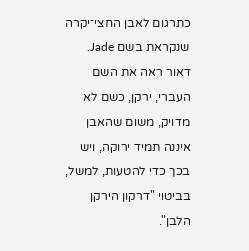כתרגום לאבן החצי־יקרה שנקראת בשם Jade. דאור ראה את השם העברי, ירקן, כשם לא מדויק, משום שהאבן איננה תמיד ירוקה, ויש בכך כדי להטעות, למשל, בביטוי "דרקון הירקן הלבן".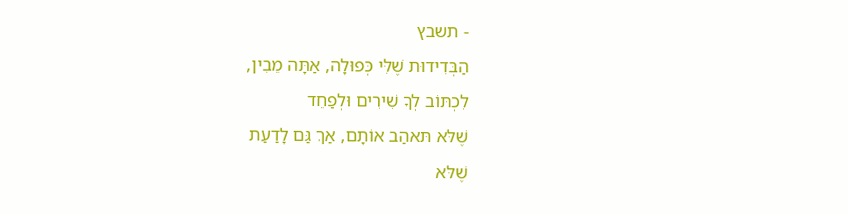- תשבץ
הַבְּדִידוּת שֶׁלִּי כְּפוּלָה, אַתָּה מֵבִין,
לִכְתּוֹב לְךָ שִׁירִים וּלְפַחֵד
שֶׁלּא תּאהַב אוֹתָם, אַךְ גַּם לָדַעַת
שֶׁלּא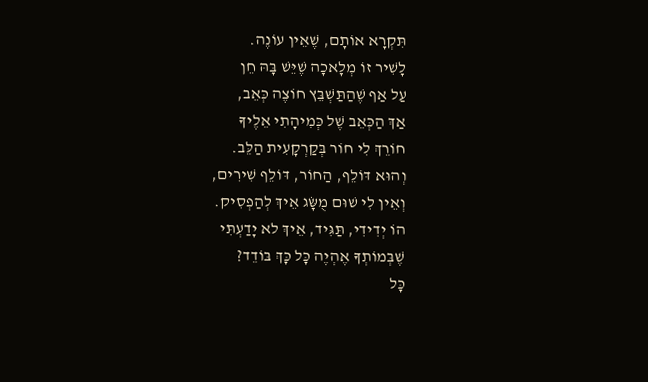תִּקְרָא אוֹתָם, שֶׁאֵין עוֹנֶה.
לָשִׁיר זוֹ מְלָאכָה שֶׁיֵּשׁ בָּהּ חֵן
עַל אַף שֶׁהַתַּשְׁבֵּץ חוֹצֶה כְּאֵב,
אַךְ הַכְּאֵב שֶׁל כְּמִיהָתִי אֵלֶיךָ
חוֹרֵךְ לִי חוֹר בְּקַרְקָעִית הַלֵּב.
וְהוּא דּוֹלֵף, הַחוֹר, דּוֹלֵף שִׁירִים,
וְאֵין לִי שׁוּם מֻשָּׂג אֵיךְ לְהַפְסִיק.
הוֹ יְדִידִי, תַּגִּיד, אֵיךְ לא יָדַעְתִּי
שֶׁבְּמוֹתְךָ אֶהְיֶה כָּל כָּךְ בּוֹדֵד?
כָּל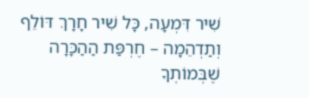שִׁיר דִּמְעָה, כָּל שִׁיר חָרָךְ דּוֹלֵף
וְתַדְהֵמָה – חֶרְפַּת הַהַכָּרָה
שֶׁבְּמוֹתְךָ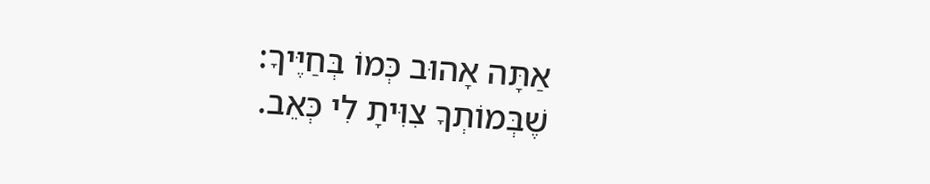אַתָּה אָהוּב כְּמוֹ בְּחַיֶּיךָ:
שֶׁבְּמוֹתְךָ צִוִּיתָ לִי כְּאֵב.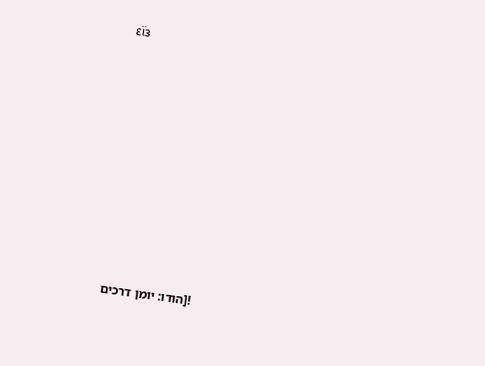εϊз













![הודו: יומן דרכים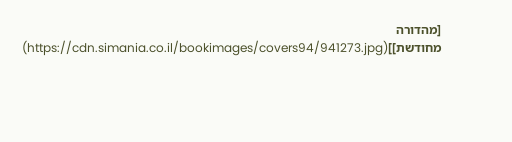[מהדורה מחודשת]](https://cdn.simania.co.il/bookimages/covers94/941273.jpg)